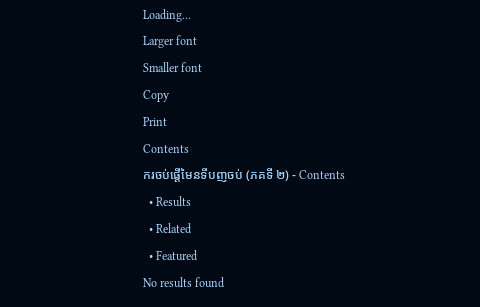Loading...
Larger font
Smaller font
Copy
Print
Contents
ករចប់ផ្តើមៃនទីបញចប់ (ភគទី ២) - Contents
  • Results
  • Related
  • Featured
No results found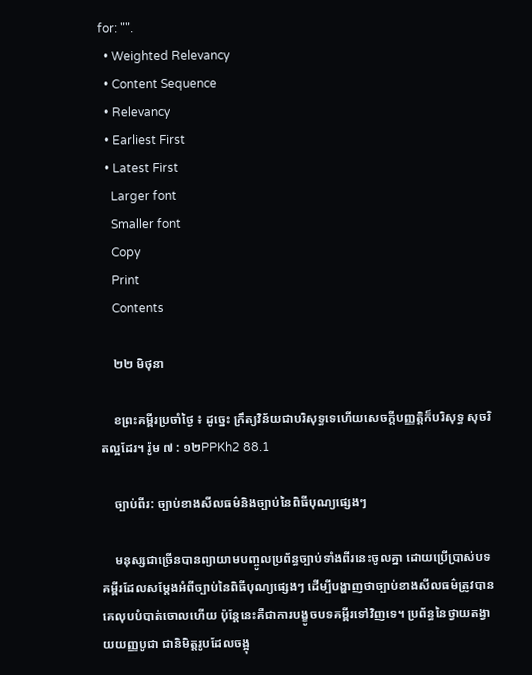for: "".
  • Weighted Relevancy
  • Content Sequence
  • Relevancy
  • Earliest First
  • Latest First
    Larger font
    Smaller font
    Copy
    Print
    Contents

    ២២ មិថុនា

    ខព្រះគម្ពីរប្រចាំថ្ងៃ ៖ ដូច្នេះ ក្រឹត្យវិន័យជាបរិសុទ្ធទេហើយសេចក្តីបញ្ញត្តិក៏បរិសុទ្ធ សុចរិតល្អដែរ។ រ៉ូម ៧ : ១២PPKh2 88.1

    ច្បាប់ពីរ: ច្បាប់ខាងសីលធម៌និងច្បាប់នៃពិធីបុណ្យផ្សេងៗ

    មនុស្សជាច្រើនបានព្យាយាមបញ្ចូលប្រព័ន្ធច្បាប់ទាំងពីរនេះចូលគ្នា ដោយប្រើប្រាស់បទគម្ពីរដែលសម្តែងអំពីច្បាប់នៃពិធីបុណ្យផ្សេងៗ ដើម្បីបង្ហាញថាច្បាប់ខាងសីលធម៌ត្រូវបានគេលុបបំបាត់ចោលហើយ ប៉ុន្តែនេះគឺជាការបង្ខូចបទគម្ពីរទៅវិញទេ។ ប្រព័ន្ធនៃថ្វាយតង្វាយយញ្ញបូជា ជានិមិត្តរូបដែលចង្អុ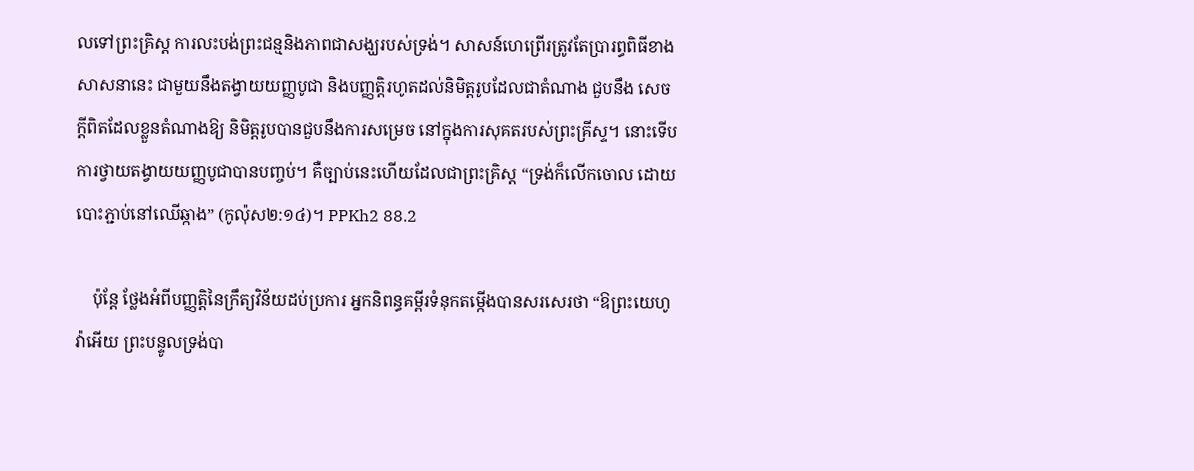លទៅព្រះគ្រិស្ត ការលះបង់ព្រះជន្មនិងភាពជាសង្ឃរបស់ទ្រង់។ សាសន៍ហេព្រើរត្រូវតែប្រារព្ធពិធីខាងសាសនានេះ ជាមួយនឹងតង្វាយយញ្ញបូជា និងបញ្ញត្តិរហូតដល់និមិត្តរូបដែលជាតំណាង ជួបនឹង សេចក្តីពិតដែលខ្លួនតំណាងឱ្យ និមិត្តរូបបានជួបនឹងការសម្រេច នៅក្នុងការសុគតរបស់ព្រះគ្រីស្ទ។ នោះទើបការថ្វាយតង្វាយយញ្ញបូជាបានបញ្ចប់។ គឺច្បាប់នេះហើយដែលជាព្រះគ្រិស្ត “ទ្រង់ក៏លើកចោល ដោយបោះភ្ជាប់នៅឈើឆ្កាង” (កូល៉ុស២:១៤)។ PPKh2 88.2

    ប៉ុន្តែ ថ្លែងអំពីបញ្ញត្តិនៃក្រឹត្យវិន័យដប់ប្រការ អ្នកនិពន្ធគម្ពីរទំនុកតម្កើងបានសរសេរថា “ឱព្រះយេហូវ៉ាអើយ ព្រះបន្ទូលទ្រង់បា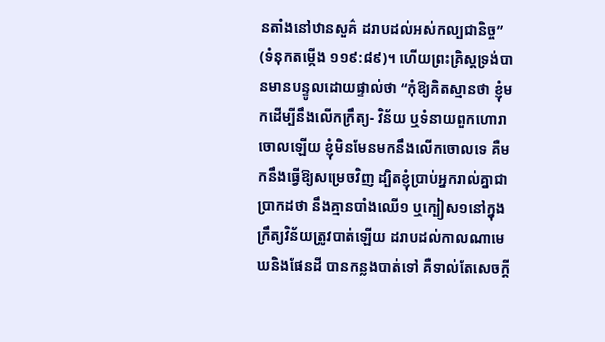នតាំងនៅឋានសួគ៌ ដរាបដល់អស់កល្បជានិច្ច” (ទំនុកតម្កើង ១១៩:៨៩)។ ហើយព្រះគ្រិស្តទ្រង់បានមានបន្ទូលដោយផ្ទាល់ថា “កុំឱ្យគិតស្មានថា ខ្ញុំមកដើម្បីនឹងលើកក្រឹត្យ- វិន័យ ឬទំនាយពួកហោរាចោលឡើយ ខ្ញុំមិនមែនមកនឹងលើកចោលទេ គឺមកនឹងធ្វើឱ្យសម្រេចវិញ ដ្បិតខ្ញុំប្រាប់អ្នករាល់គ្នាជាប្រាកដថា នឹងគ្មានបាំងឈើ១ ឬក្បៀស១នៅក្នុងក្រឹត្យវិន័យត្រូវបាត់ឡើយ ដរាបដល់កាលណាមេឃនិងផែនដី បានកន្លងបាត់ទៅ គឺទាល់តែសេចក្តី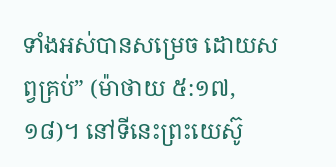ទាំងអស់បានសម្រេច ដោយសព្វគ្រប់” (ម៉ាថាយ ៥:១៧, ១៨)។ នៅទីនេះព្រះយេស៊ូ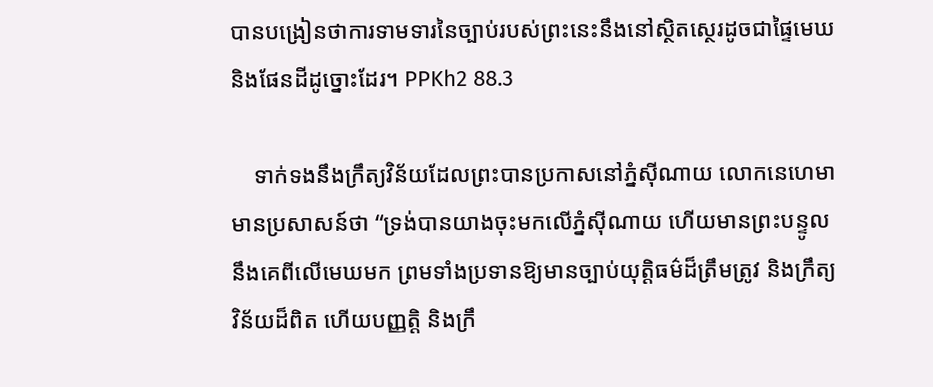បានបង្រៀនថាការទាមទារនៃច្បាប់របស់ព្រះនេះនឹងនៅស្ថិតស្ថេរដូចជាផ្ទៃមេឃនិងផែនដីដូច្នោះដែរ។ PPKh2 88.3

    ទាក់ទងនឹងក្រឹត្យវិន័យដែលព្រះបានប្រកាសនៅភ្នំស៊ីណាយ លោកនេហេមាមានប្រសាសន៍ថា “ទ្រង់បានយាងចុះមកលើភ្នំស៊ីណាយ ហើយមានព្រះបន្ទូលនឹងគេពីលើមេឃមក ព្រមទាំងប្រទានឱ្យមានច្បាប់យុត្តិធម៌ដ៏ត្រឹមត្រូវ និងក្រឹត្យវិន័យដ៏ពិត ហើយបញ្ញត្តិ និងក្រឹ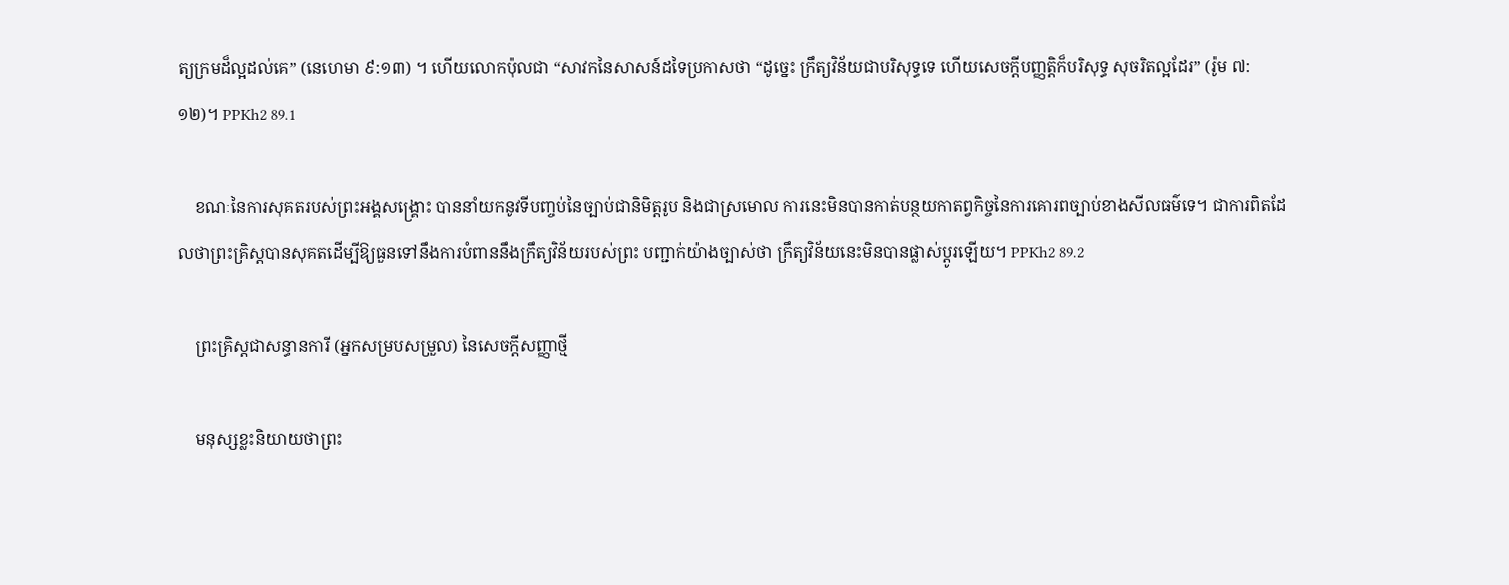ត្យក្រមដ៏ល្អដល់គេ” (នេហេមា ៩:១៣) ។ ហើយលោកប៉ុលជា “សាវកនៃសាសន៍ដទៃប្រកាសថា “ដូច្នេះ ក្រឹត្យវិន័យជាបរិសុទ្ធទេ ហើយសេចក្តីបញ្ញត្តិក៏បរិសុទ្ធ សុចរិតល្អដែរ” (រ៉ូម ៧:១២)។ PPKh2 89.1

    ខណៈនៃការសុគតរបស់ព្រះអង្គសង្គ្រោះ បាននាំយកនូវទីបញ្ចប់នៃច្បាប់ជានិមិត្តរូប និងជាស្រមោល ការនេះមិនបានកាត់បន្ថយកាតព្វកិច្ចនៃការគោរពច្បាប់ខាងសីលធម៌ទេ។ ជាការពិតដែលថាព្រះគ្រិស្តបានសុគតដើម្បីឱ្យធួនទៅនឹងការបំពាននឹងក្រឹត្យវិន័យរបស់ព្រះ បញ្ជាក់យ៉ាងច្បាស់ថា ក្រឹត្យវិន័យនេះមិនបានផ្លាស់ប្ដូរឡើយ។ PPKh2 89.2

    ព្រះគ្រិស្តជាសន្ធានការី (អ្នកសម្របសម្រួល) នៃសេចក្តីសញ្ញាថ្មី

    មនុស្សខ្លះនិយាយថាព្រះ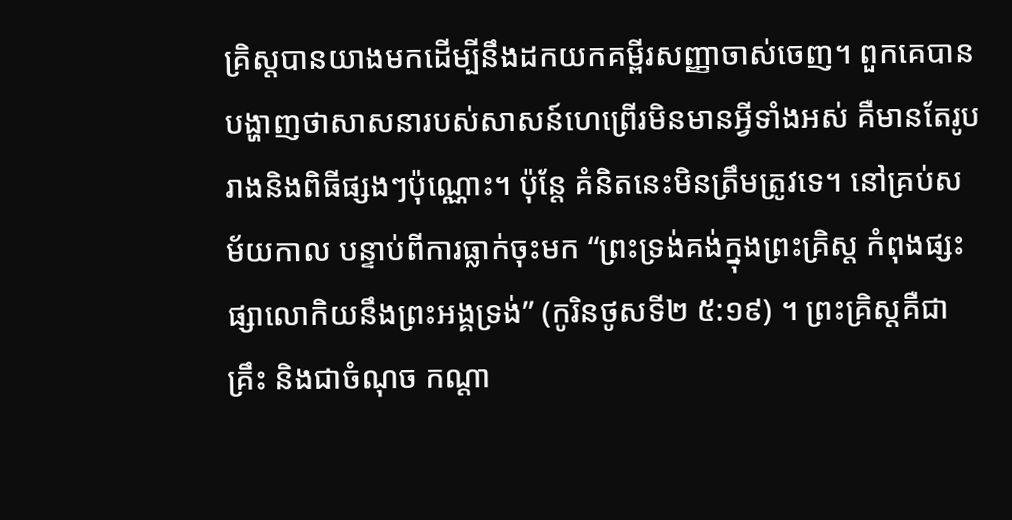គ្រិស្តបានយាងមកដើម្បីនឹងដកយកគម្ពីរសញ្ញាចាស់ចេញ។ ពួកគេបានបង្ហាញថាសាសនារបស់សាសន៍ហេព្រើរមិនមានអ្វីទាំងអស់ គឺមានតែរូបរាងនិងពិធីផ្សងៗប៉ុណ្ណោះ។ ប៉ុន្តែ គំនិតនេះមិនត្រឹមត្រូវទេ។ នៅគ្រប់សម័យកាល បន្ទាប់ពីការធ្លាក់ចុះមក “ព្រះទ្រង់គង់ក្នុងព្រះគ្រិស្ត កំពុងផ្សះផ្សាលោកិយនឹងព្រះអង្គទ្រង់” (កូរិនថូសទី២ ៥:១៩) ។ ព្រះគ្រិស្តគឺជាគ្រឹះ និងជាចំណុច កណ្តា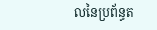លនៃប្រព័ន្ធត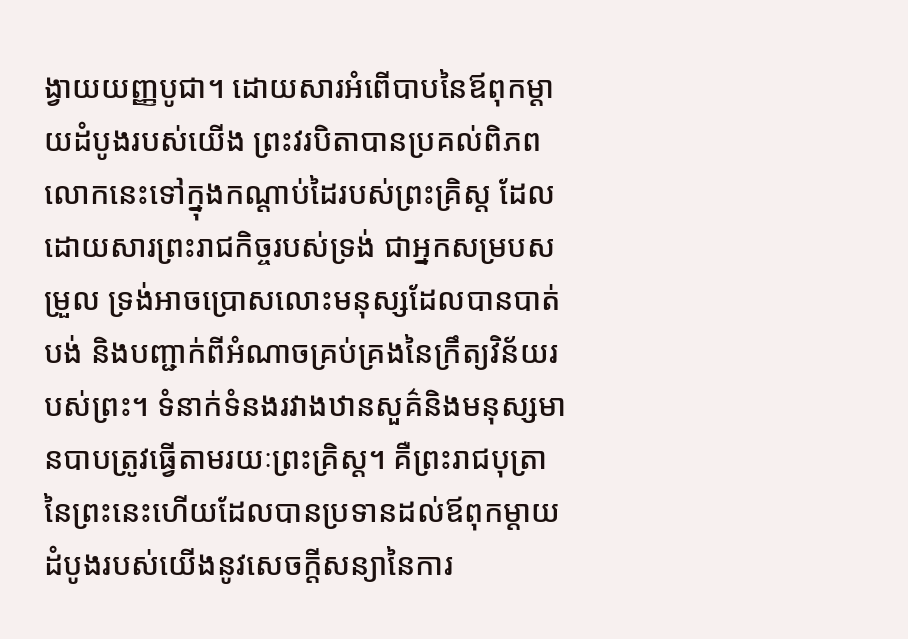ង្វាយយញ្ញបូជា។ ដោយសារអំពើបាបនៃឪពុកម្ដាយដំបូងរបស់យើង ព្រះវរបិតាបានប្រគល់ពិភពលោកនេះទៅក្នុងកណ្ដាប់ដៃរបស់ព្រះគ្រិស្ត ដែលដោយសារព្រះរាជកិច្ចរបស់ទ្រង់ ជាអ្នកសម្របសម្រួល ទ្រង់អាចប្រោសលោះមនុស្សដែលបានបាត់បង់ និងបញ្ជាក់ពីអំណាចគ្រប់គ្រងនៃក្រឹត្យវិន័យរបស់ព្រះ។ ទំនាក់ទំនងរវាងឋានសួគ៌និងមនុស្សមានបាបត្រូវធ្វើតាមរយៈព្រះគ្រិស្ត។ គឺព្រះរាជបុត្រានៃព្រះនេះហើយដែលបានប្រទានដល់ឪពុកម្ដាយដំបូងរបស់យើងនូវសេចក្តីសន្យានៃការ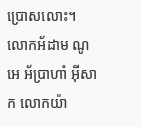ប្រោសលោះ។ លោកអ័ដាម ណូអេ អ័ប្រាហាំ អ៊ីសាក លោកយ៉ា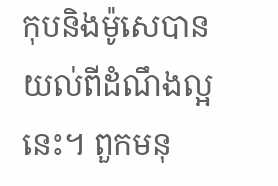កុបនិងម៉ូសេបានយល់ពីដំណឹងល្អនេះ។ ពួកមនុ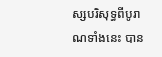ស្សបរិសុទ្ធពីបូរាណទាំងនេះ បាន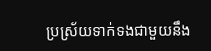ប្រស្រ័យទាក់ទងជាមួយនឹង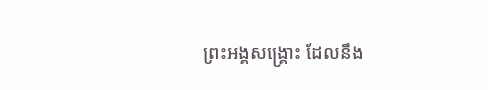ព្រះអង្គសង្គ្រោះ ដែលនឹង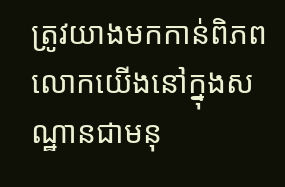ត្រូវយាងមកកាន់ពិភពលោកយើងនៅក្នុងសណ្ឋានជាមនុ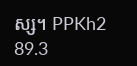ស្ស។ PPKh2 89.3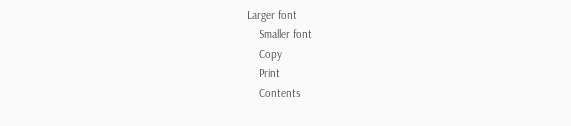Larger font
    Smaller font
    Copy
    Print
    Contents